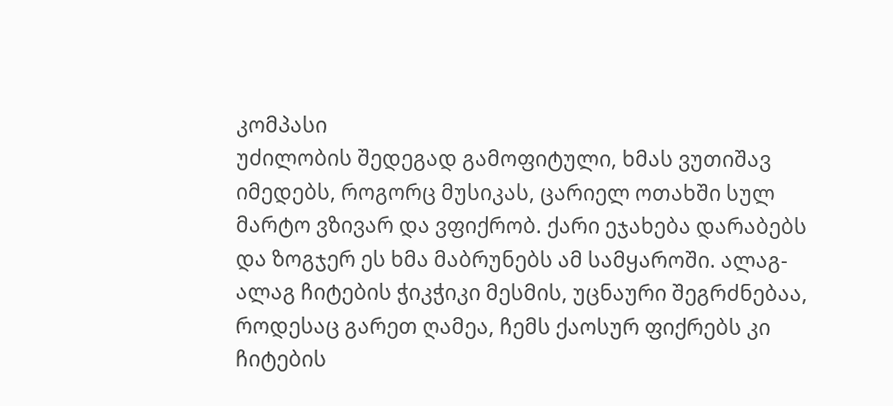კომპასი
უძილობის შედეგად გამოფიტული, ხმას ვუთიშავ იმედებს, როგორც მუსიკას, ცარიელ ოთახში სულ მარტო ვზივარ და ვფიქრობ. ქარი ეჯახება დარაბებს და ზოგჯერ ეს ხმა მაბრუნებს ამ სამყაროში. ალაგ-ალაგ ჩიტების ჭიკჭიკი მესმის, უცნაური შეგრძნებაა, როდესაც გარეთ ღამეა, ჩემს ქაოსურ ფიქრებს კი ჩიტების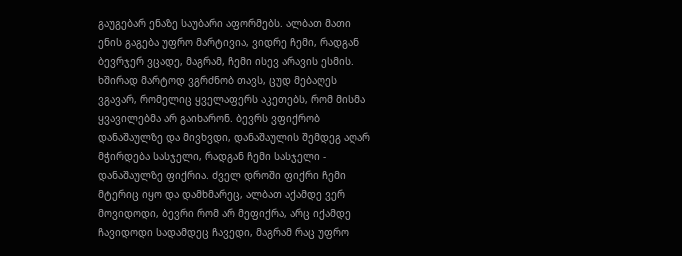გაუგებარ ენაზე საუბარი აფორმებს. ალბათ მათი ენის გაგება უფრო მარტივია, ვიდრე ჩემი, რადგან ბევრჯერ ვცადე, მაგრამ, ჩემი ისევ არავის ესმის. ხშირად მარტოდ ვგრძნობ თავს, ცუდ მებაღეს ვგავარ, რომელიც ყველაფერს აკეთებს, რომ მისმა ყვავილებმა არ გაიხარონ. ბევრს ვფიქრობ დანაშაულზე და მივხვდი, დანაშაულის შემდეგ აღარ მჭირდება სასჯელი, რადგან ჩემი სასჯელი - დანაშაულზე ფიქრია. ძველ დროში ფიქრი ჩემი მტერიც იყო და დამხმარეც, ალბათ აქამდე ვერ მოვიდოდი, ბევრი რომ არ მეფიქრა, არც იქამდე ჩავიდოდი სადამდეც ჩავედი, მაგრამ რაც უფრო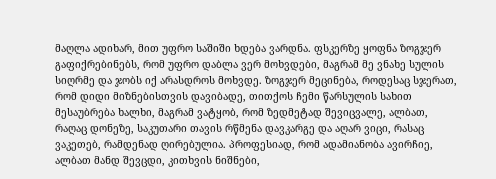მაღლა ადიხარ, მით უფრო საშიში ხდება ვარდნა. ფსკერზე ყოფნა ზოგჯერ გაფიქრებინებს, რომ უფრო დაბლა ვერ მოხვდები, მაგრამ მე ვნახე სულის სიღრმე და ჯობს იქ არასდროს მოხვდე. ზოგჯერ მეცინება, როდესაც სჯერათ, რომ დიდი მიზნებისთვის დავიბადე, თითქოს ჩემი წარსულის სახით მესაუბრება ხალხი, მაგრამ ვატყობ, რომ ზედმეტად შევიცვალე, ალბათ, რაღაც დონეზე, საკუთარი თავის რწმენა დავკარგე და აღარ ვიცი, რასაც ვაკეთებ, რამდენად ღირებულია. პროფესიად, რომ ადამიანობა ავირჩიე, ალბათ მანდ შევცდი, კითხვის ნიშნები,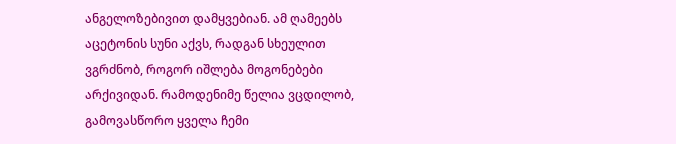ანგელოზებივით დამყვებიან. ამ ღამეებს აცეტონის სუნი აქვს, რადგან სხეულით ვგრძნობ, როგორ იშლება მოგონებები არქივიდან. რამოდენიმე წელია ვცდილობ, გამოვასწორო ყველა ჩემი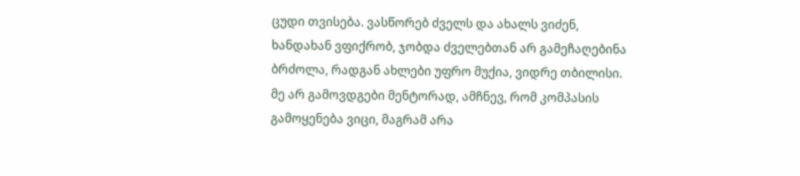ცუდი თვისება. ვასწორებ ძველს და ახალს ვიძენ, ხანდახან ვფიქრობ, ჯობდა ძველებთან არ გამეჩაღებინა ბრძოლა, რადგან ახლები უფრო მუქია, ვიდრე თბილისი. მე არ გამოვდგები მენტორად, ამჩნევ, რომ კომპასის გამოყენება ვიცი, მაგრამ არა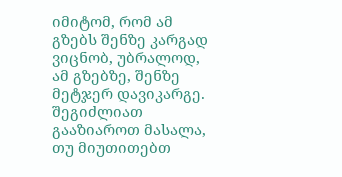იმიტომ, რომ ამ გზებს შენზე კარგად ვიცნობ, უბრალოდ, ამ გზებზე, შენზე მეტჯერ დავიკარგე.
შეგიძლიათ გააზიაროთ მასალა, თუ მიუთითებთ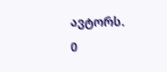ავტორს.
0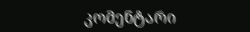კომენტარი